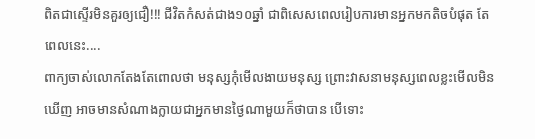ពិតជាស្ទើរមិនគួរឲ្យជឿ!!! ជីវិតកំសត់ជាង១០ឆ្នាំ ជាពិសេសពេលរៀបការមានអ្នកមកតិចបំផុត តែពេលនេះ....
ពាក្យចាស់លោកតែងតែពោលថា មនុស្សកុំមើលងាយមនុស្ស ព្រោះវាសនាមនុស្សពេលខ្លះមើលមិនឃើញ អាចមានសំណាងក្លាយជាអ្នកមានថ្ងៃណាមួយក៏ថាបាន បើទោះ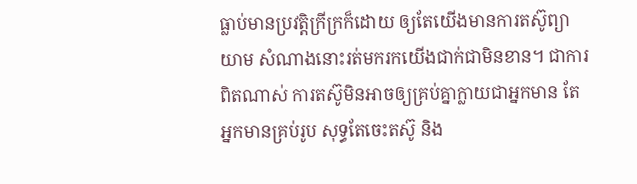ធ្លាប់មានប្រវត្តិក្រីក្រក៏ដោយ ឲ្យតែយើងមានការតស៊ូព្យាយាម សំណាងនោះរត់មករកយើងជាក់ជាមិនខាន។ ជាការពិតណាស់ ការតស៊ូមិនអាចឲ្យគ្រប់គ្នាក្លាយជាអ្នកមាន តែអ្នកមានគ្រប់រូប សុទ្ធតែចេះតស៊ូ និង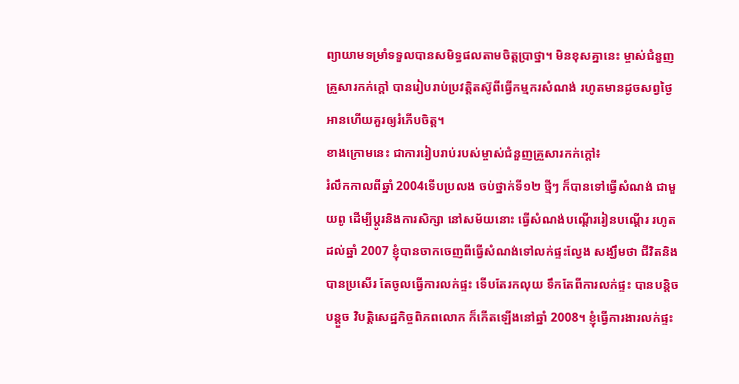ព្យាយាមទម្រាំទទួលបានសមិទ្ធផលតាមចិត្តប្រាថ្នា។ មិនខុសគ្នានេះ ម្ចាស់ជំនួញ គ្រួសារកក់ក្ដៅ បានរៀបរាប់ប្រវត្តិតស៊ូពីធ្វើកម្មករសំណង់ រហូតមានដូចសព្វថ្ងៃ អានហើយគួរឲ្យរំភើបចិត្ត។
ខាងក្រោមនេះ ជាការរៀបរាប់របស់ម្ចាស់ជំនួញគ្រួសារកក់ក្ដៅ៖
រំលឹកកាលពីឆ្នាំ 2004ទើបប្រលង ចប់ថ្នាក់ទី១២ ថ្មីៗ ក៏បានទៅធ្វើសំណង់ ជាមួយពូ ដើម្បីប្តូរនិងការសិក្សា នៅសម័យនោះ ធ្វើសំណង់បណ្តើររៀនបណ្តើរ រហូតដល់ឆ្នាំ 2007 ខ្ញុំបានចាកចេញពីធ្វើសំណង់ទៅលក់ផ្ទះល្វែង សង្ឃឹមថា ជីវិតនិងបានប្រសើរ តែចូលធ្វើការលក់ផ្ទះ ទើបតែរកលុយ ទឹកតែពីការលក់ផ្ទះ បានបន្តិចបន្តួច វិបត្តិសេដ្ឋកិច្ចពិភពលោក ក៏កើតឡើងនៅឆ្នាំ 2008។ ខ្ញុំធ្វើការងារលក់ផ្ទះ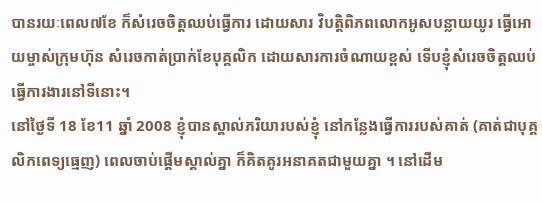បានរយៈពេល៧ខែ ក៏សំរេចចិត្តឈប់ធ្វើការ ដោយសារ វិបត្តិពិភពលោកអូសបន្លាយយូរ ធ្វើអោយម្ចាស់ក្រុមហ៊ុន សំរេចកាត់ប្រាក់ខែបុគ្គលិក ដោយសារការចំណាយខ្ពស់ ទើបខ្ញុំសំរេចចិត្តឈប់ធ្វើការងារនៅទីនោះ។
នៅថ្ងៃទី 18 ខែ11 ឆ្នាំ 2008 ខ្ញុំបានស្គាល់ភរិយារបស់ខ្ញុំ នៅកន្លែងធ្វើការរបស់គាត់ (គាត់ជាបុគ្គលិកពេទ្យធ្មេញ) ពេលចាប់ផ្តើមស្គាល់គ្នា ក៏គិតគូរអនាគតជាមួយគ្នា ។ នៅដើម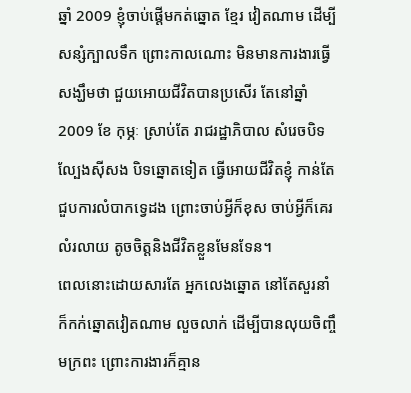ឆ្នាំ 2009 ខ្ញុំចាប់ផ្តើមកត់ឆ្នោត ខ្មែរ វៀតណាម ដើម្បីសន្សំក្បាលទឹក ព្រោះកាលណោះ មិនមានការងារធ្វើ សង្ឃឹមថា ជួយអោយជីវិតបានប្រសើរ តែនៅឆ្នាំ2009 ខែ កុម្ភៈ ស្រាប់តែ រាជរដ្ឋាភិបាល សំរេចបិទល្បែងស៊ីសង បិទឆ្នោតទៀត ធ្វើអោយជីវិតខ្ញុំ កាន់តែជួបការលំបាកទ្វេដង ព្រោះចាប់អ្វីក៏ខុស ចាប់អ្វីក៏គេរលំរលាយ តូចចិត្តនិងជីវិតខ្លួនមែនទែន។
ពេលនោះដោយសារតែ អ្នកលេងឆ្នោត នៅតែសួរនាំ ក៏កក់ឆ្នោតវៀតណាម លួចលាក់ ដើម្បីបានលុយចិញ្ចឹមក្រពះ ព្រោះការងារក៏គ្មាន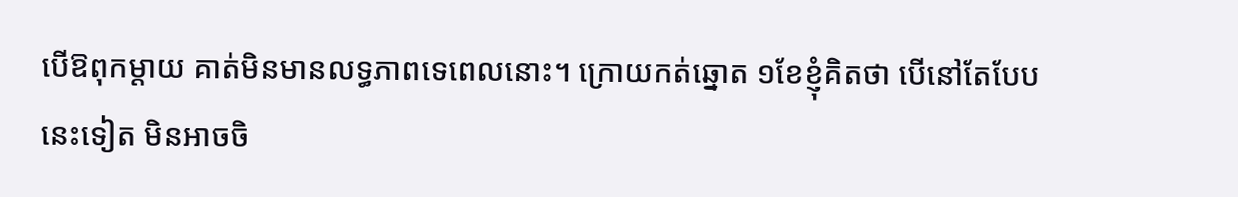បើឱពុកម្តាយ គាត់មិនមានលទ្ធភាពទេពេលនោះ។ ក្រោយកត់ឆ្នោត ១ខែខ្ញុំគិតថា បើនៅតែបែបនេះទៀត មិនអាចចិ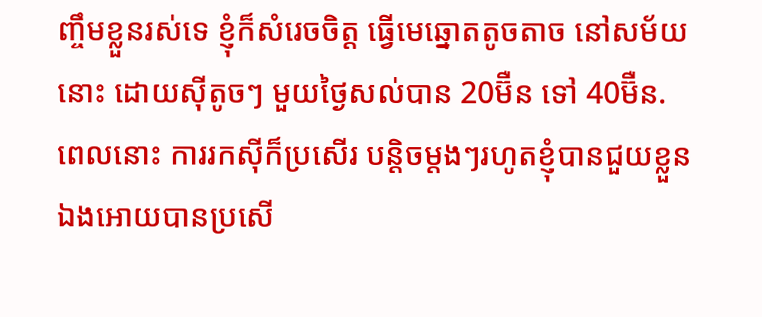ញ្ចឹមខ្លួនរស់ទេ ខ្ញុំក៏សំរេចចិត្ត ធ្វើមេឆ្នោតតូចតាច នៅសម័យនោះ ដោយស៊ីតូចៗ មួយថ្ងៃសល់បាន 20ម៊ឺន ទៅ 40ម៊ឺន. ពេលនោះ ការរកស៊ីក៏ប្រសើរ បន្តិចម្តងៗរហូតខ្ញុំបានជួយខ្លួនឯងអោយបានប្រសើ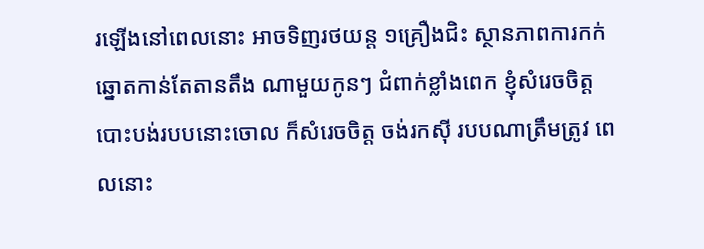រឡើងនៅពេលនោះ អាចទិញរថយន្ត ១គ្រឿងជិះ ស្ថានភាពការកក់ឆ្នោតកាន់តែតានតឹង ណាមួយកូនៗ ជំពាក់ខ្លាំងពេក ខ្ញុំសំរេចចិត្ត បោះបង់របបនោះចោល ក៏សំរេចចិត្ត ចង់រកស៊ី របបណាត្រឹមត្រូវ ពេលនោះ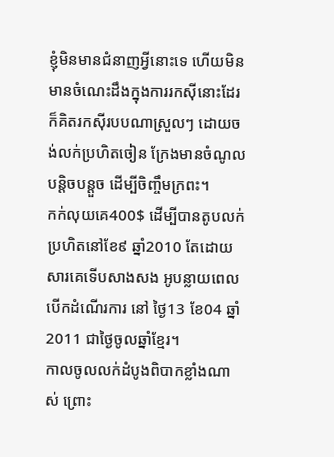ខ្ញុំមិនមានជំនាញអ្វីនោះទេ ហើយមិនមានចំណេះដឹងក្នុងការរកស៊ីនោះដែរ ក៏គិតរកស៊ីរបបណាស្រួលៗ ដោយចង់លក់ប្រហិតចៀន ក្រែងមានចំណូលបន្តិចបន្តួច ដើម្បីចិញ្ចឹមក្រពះ។
កក់លុយគេ400$ ដើម្បីបានតូបលក់ប្រហិតនៅខែ៩ ឆ្នាំ2010 តែដោយសារគេទើបសាងសង អូបន្លាយពេល បើកដំណើរការ នៅ ថ្ងៃ13 ខែ04 ឆ្នាំ 2011 ជាថ្ងៃចូលឆ្នាំខ្មែរ។
កាលចូលលក់ដំបូងពិបាកខ្លាំងណាស់ ព្រោះ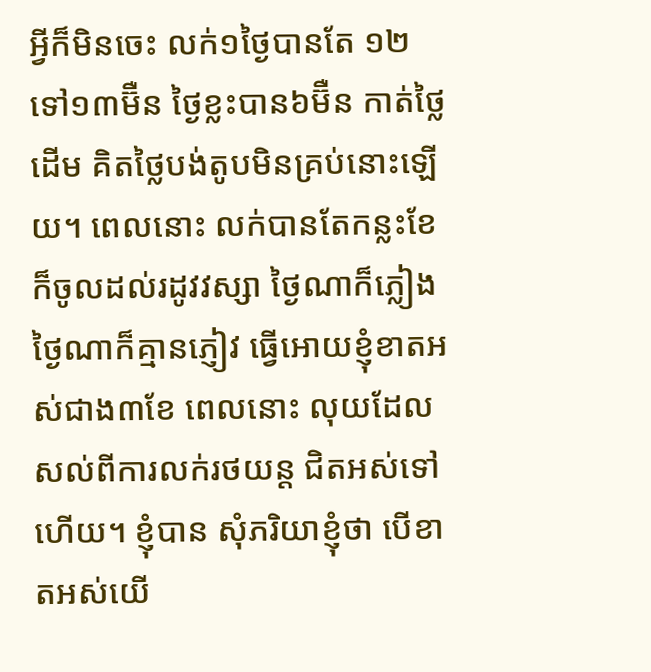អ្វីក៏មិនចេះ លក់១ថ្ងៃបានតែ ១២ទៅ១៣ម៊ឺន ថ្ងៃខ្លះបាន៦ម៊ឺន កាត់ថ្លៃដើម គិតថ្លៃបង់តូបមិនគ្រប់នោះឡើយ។ ពេលនោះ លក់បានតែកន្លះខែ ក៏ចូលដល់រដូវវស្សា ថ្ងៃណាក៏ភ្លៀង ថ្ងៃណាក៏គ្មានភ្ញៀវ ធ្វើអោយខ្ញុំខាតអស់ជាង៣ខែ ពេលនោះ លុយដែលសល់ពីការលក់រថយន្ត ជិតអស់ទៅហើយ។ ខ្ញុំបាន សុំភរិយាខ្ញុំថា បើខាតអស់យើ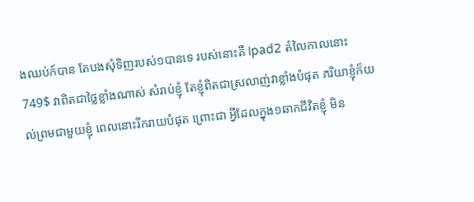ងឈប់ក៍បាន តែបងសុំទិញរបស់១បានទេ របស់នោះគឺ Ipad2 តំលៃកាលនោះ 749$ វាពិតជាថ្លៃខ្លាំងណាស់ សំរាប់ខ្ញុំ តែខ្ញុំពិតជាស្រលាញ់វាខ្លាំងបំផុត ភរិយាខ្ញុំក៏យល់ព្រមជាមួយខ្ញុំ ពេលនោះរីករាយបំផុត ព្រោះជា អ្វីដែលក្នុង១ឆាកជីវិតខ្ញុំ មិន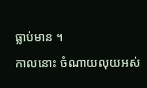ធ្លាប់មាន ។
កាលនោះ ចំណាយលុយអស់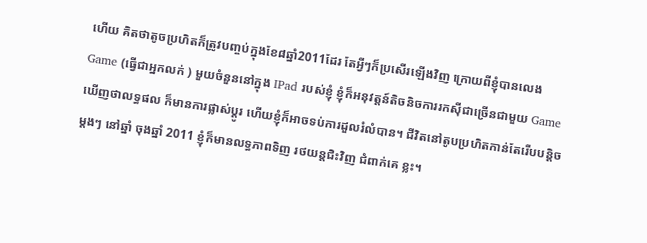ហើយ គិតថាតូចប្រហិតក៏ត្រូវបញ្ចប់ក្នុងខែ៨ឆ្នាំ2011ដែរ តែអ្វីៗក៏ប្រសើរឡើងវិញ ក្រោយពីខ្ញុំបានលេង Game (ធ្វើជាអ្នកលក់ ) មួយចំនួននៅក្នុង IPad របស់ខ្ញុំ ខ្ញុំក៏អនុវត្តន៍តិចនិចការរកស៊ីជាច្រើនជាមួយ Game ឃើញថាលទ្ធផល ក៏មានការផ្លាស់ប្តូរ ហើយខ្ញុំក៏អាចទប់ការដួលរំលំបាន។ ជីវិតនៅតូបប្រហិតកាន់តែរើបបន្តិចម្តងៗ នៅឆ្នាំ ចុងឆ្នាំ 2011 ខ្ញុំក៏មានលទ្ធភាពទិញ រថយន្តជិះវិញ ជំពាក់គេ ខ្លះ។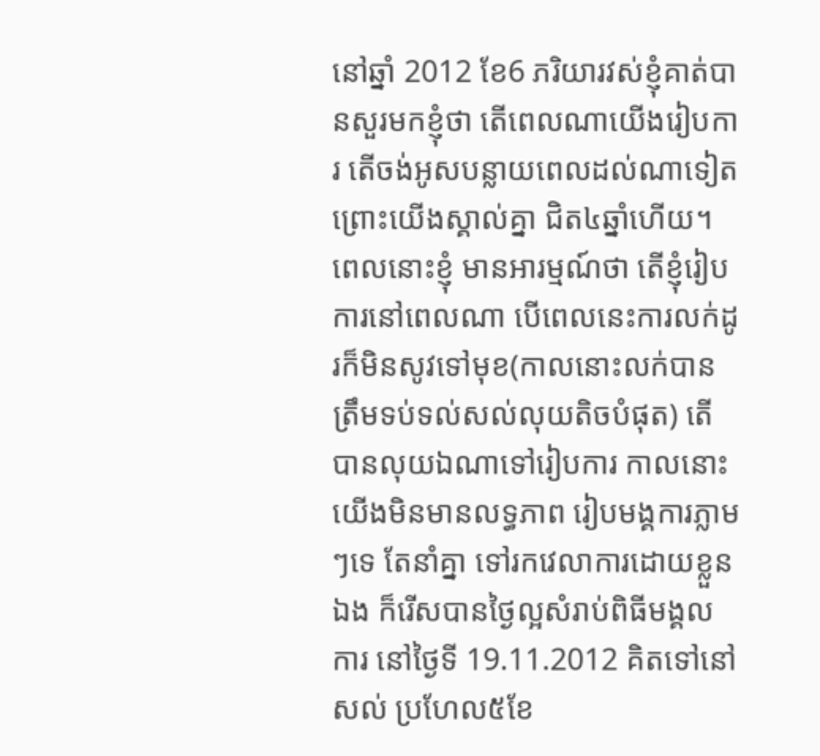នៅឆ្នាំ 2012 ខែ6 ភរិយារវស់ខ្ញុំគាត់បានសួរមកខ្ញុំថា តើពេលណាយើងរៀបការ តើចង់អូសបន្លាយពេលដល់ណាទៀត ព្រោះយើងស្គាល់គ្នា ជិត៤ឆ្នាំហើយ។ ពេលនោះខ្ញុំ មានអារម្មណ៍ថា តើខ្ញុំរៀបការនៅពេលណា បើពេលនេះការលក់ដូរក៏មិនសូវទៅមុខ(កាលនោះលក់បានត្រឹមទប់ទល់សល់លុយតិចបំផុត) តើបានលុយឯណាទៅរៀបការ កាលនោះ យើងមិនមានលទ្ធភាព រៀបមង្គការភ្លាមៗទេ តែនាំគ្នា ទៅរកវេលាការដោយខ្លួនឯង ក៏រើសបានថ្ងៃល្អសំរាប់ពិធីមង្គលការ នៅថ្ងៃទី 19.11.2012 គិតទៅនៅសល់ ប្រហែល៥ខែ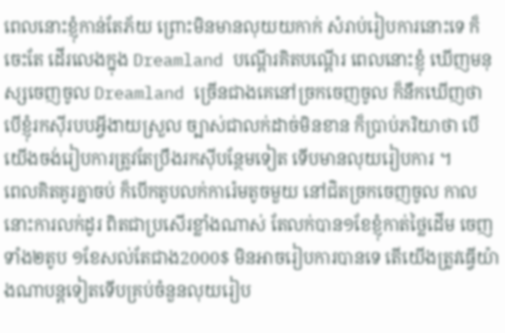ពេលនោះខ្ញុំកាន់តែភ័យ ព្រោះមិនមានលុយយកាក់ សំរាប់រៀបការនោះទេ ក៏ចេះតែ ដើរលេងក្នុង Dreamland បណ្តើរគិតបណ្តើរ ពេលនោះខ្ញុំ ឃើញមនុស្សចេញចូល Dreamland ច្រើនជាងគេនៅច្រកចេញចូល ក៏នឹកឃើញថា បើខ្ញុំរកស៊ីរបបអ្វីងាយស្រួល ច្បាស់ជាលក់ដាច់មិនខាន ក៏ប្រាប់ភរិយាថា បើយើងចង់រៀបការត្រូវតែប្រឹងរកស៊ីបន្ថែមទៀត ទើបមានលុយរៀបការ ។
ពេលគិតគូរគ្នាចប់ ក៏បើកតូបលក់ការ៉េមតូចមួយ នៅជិតច្រកចេញចូល កាលនោះការលក់ដូរ ពិតជាប្រសើរខ្លាំងណាស់ តែលក់បាន១ខែខ្ញុំកាត់ថ្លៃដើម ចេញ ទាំង២តូប ១ខែសល់តែជាង2000$ មិនអាចរៀបការបានទេ តើយើងត្រូវធ្វើយ៉ាងណាបន្តទៀតទើបគ្រប់ចំនួនលុយរៀប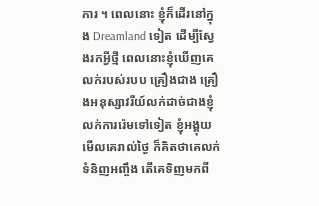ការ ។ ពេលនោះ ខ្ញុំក៏ដើរនៅក្នុង Dreamland ទៀត ដើម្បីស្វែងរកអ្វីថ្មី ពេលនោះខ្ញុំឃើញគេលក់របស់របប គ្រឿងជាង គ្រឿងអនុស្សាវរីយ៍លក់ដាច់ជាងខ្ញុំលក់ការរ៉េមទៅទៀត ខ្ញុំអង្គុយមើលគេរាល់ថ្ងៃ ក៏គិតថាគេលក់ទំនិញអញ្ចឹង តើគេទិញមកពី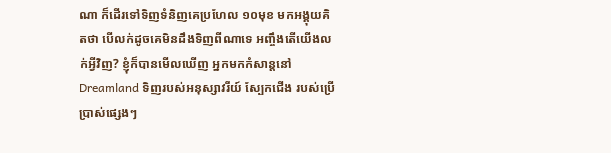ណា ក៏ដើរទៅទិញទំនិញគេប្រហែល ១០មុខ មកអង្គុយគិតថា បើលក់ដូចគេមិនដឹងទិញពីណាទេ អញ្ចឹងតើយើងលក់អ្វីវិញ? ខ្ញុំក៏បានមើលឃើញ អ្នកមកកំសាន្តនៅ Dreamland ទិញរបស់អនុស្សាវរីយ៍ ស្បែកជើង របស់ប្រើប្រាស់ផ្សេងៗ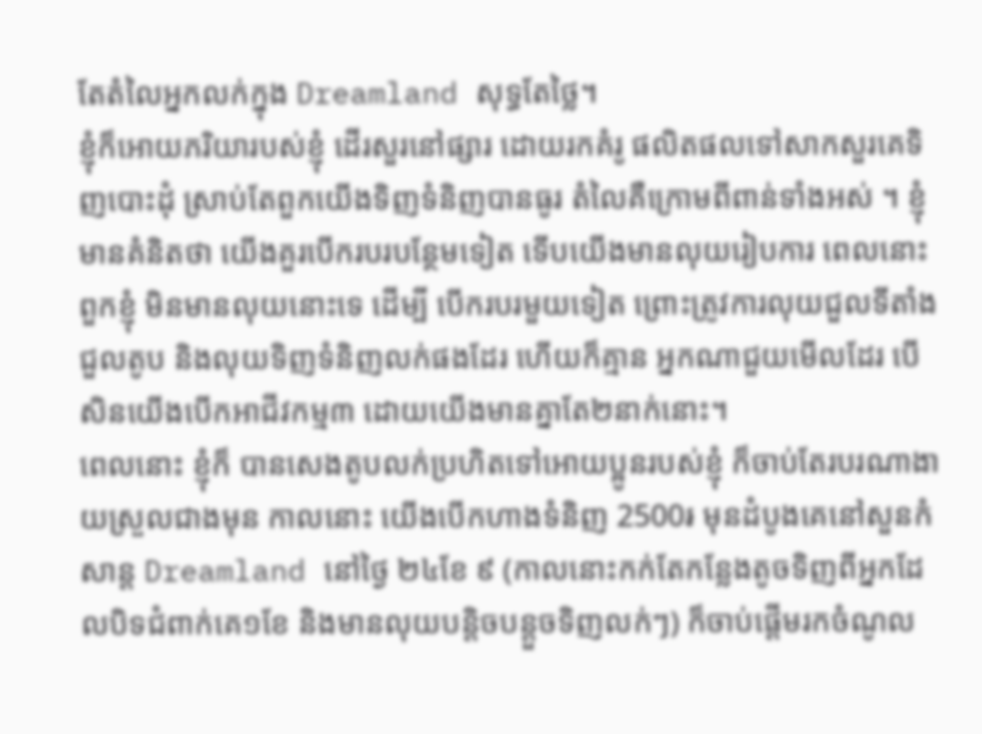តែតំលៃអ្នកលក់ក្នុង Dreamland សុទ្ធតែថ្លៃ។
ខ្ញុំក៏អោយភរិយារបស់ខ្ញុំ ដើរសួរនៅផ្សារ ដោយរកគំរូ ផលិតផលទៅសាកសួរគេទិញបោះដុំ ស្រាប់តែពួកយើងទិញទំនិញបានធូរ តំលៃគឺក្រោមពីពាន់ទាំងអស់ ។ ខ្ញុំមានគំនិតថា យើងគួរបើករបរបន្ថែមទៀត ទើបយើងមានលុយរៀបការ ពេលនោះពួកខ្ញុំ មិនមានលុយនោះទេ ដើម្បី បើករបរមួយទៀត ព្រោះត្រូវការលុយជួលទីតាំង ជួលតូប និងលុយទិញទំនិញលក់ផងដែរ ហើយក៏គ្មាន អ្នកណាជួយមើលដែរ បើសិនយើងបើកអាជីវកម្ម៣ ដោយយើងមានគ្នាតែ២នាក់នោះ។
ពេលនោះ ខ្ញុំក៏ បានសេងតូបលក់ប្រហិតទៅអោយប្អូនរបស់ខ្ញុំ ក៏ចាប់តែរបរណាងាយស្រួលជាងមុន កាលនោះ យើងបើកហាងទំនិញ 2500៛ មុនដំបូងគេនៅសួនកំសាន្ត Dreamland នៅថ្ងៃ ២៤ខែ ៩ (កាលនោះកក់តែកន្លែងតូចទិញពីអ្នកដែលបិទជំពាក់គេ១ខែ និងមានលុយបន្តិចបន្តួចទិញលក់ៗ) ក៏ចាប់ផ្តើមរកចំណូល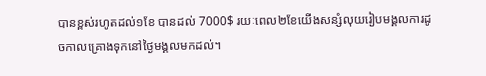បានខ្ពស់រហូតដល់១ខែ បានដល់ 7000$ រយៈពេល២ខែយើងសន្សំលុយរៀបមង្គលការដូចកាលគ្រោងទុកនៅថ្ងៃមង្គលមកដល់។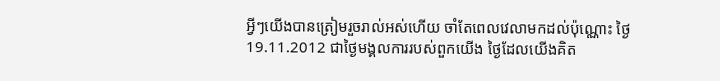អ្វីៗយើងបានត្រៀមរួចរាល់អស់ហើយ ចាំតែពេលវេលាមកដល់ប៉ុណ្ណោះ ថ្ងៃ 19.11.2012 ជាថ្ងៃមង្គលការរបស់ពួកយើង ថ្ងៃដែលយើងគិត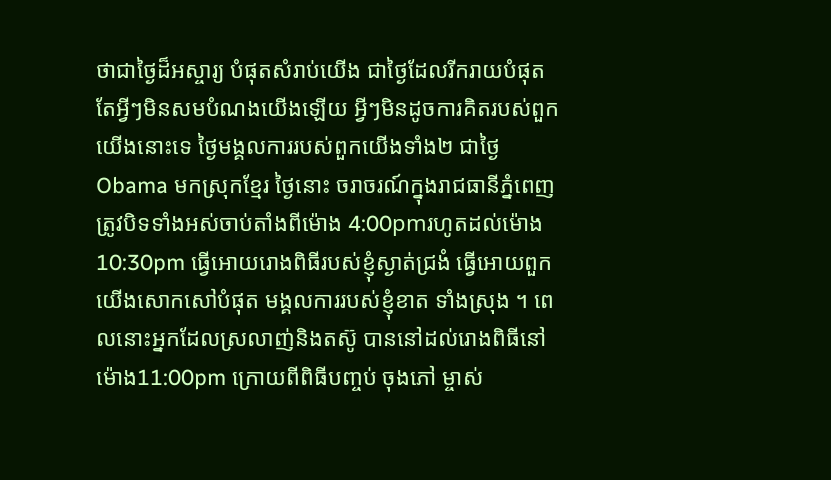ថាជាថ្ងៃដ៏អស្ចារ្យ បំផុតសំរាប់យើង ជាថ្ងៃដែលរីករាយបំផុត តែអ្វីៗមិនសមបំណងយើងឡើយ អ្វីៗមិនដូចការគិតរបស់ពួកយើងនោះទេ ថ្ងៃមង្គលការរបស់ពួកយើងទាំង២ ជាថ្ងៃ Obama មកស្រុកខ្មែរ ថ្ងៃនោះ ចរាចរណ៍ក្នុងរាជធានីភ្នំពេញត្រូវបិទទាំងអស់ចាប់តាំងពីម៉ោង 4:00pmរហូតដល់ម៉ោង 10:30pm ធ្វើអោយរោងពិធីរបស់ខ្ញុំស្ងាត់ជ្រងំ ធ្វើអោយពួកយើងសោកសៅបំផុត មង្គលការរបស់ខ្ញុំខាត ទាំងស្រុង ។ ពេលនោះអ្នកដែលស្រលាញ់និងតស៊ូ បាននៅដល់រោងពិធីនៅម៉ោង11:00pm ក្រោយពីពិធីបញ្ចប់ ចុងភៅ ម្ចាស់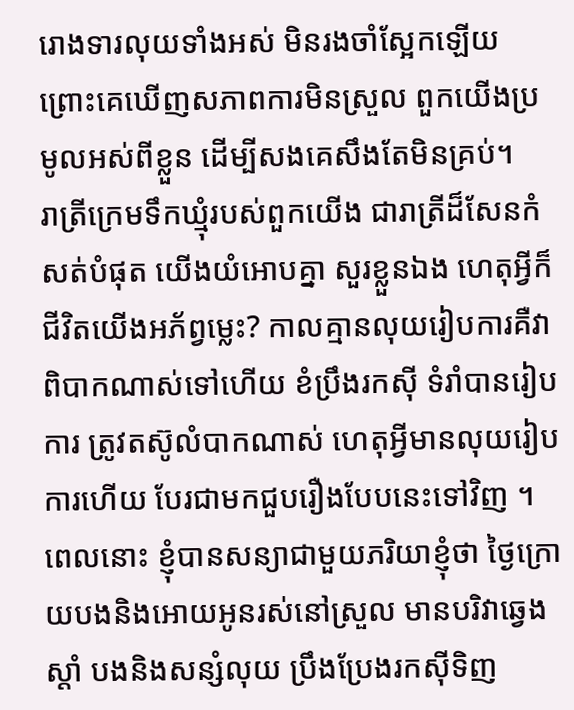រោងទារលុយទាំងអស់ មិនរងចាំស្អែកឡើយ ព្រោះគេឃើញសភាពការមិនស្រួល ពួកយើងប្រមូលអស់ពីខ្លួន ដើម្បីសងគេសឹងតែមិនគ្រប់។
រាត្រីក្រេមទឹកឃ្មុំរបស់ពួកយើង ជារាត្រីដ៏សែនកំសត់បំផុត យើងយំអោបគ្នា សួរខ្លួនឯង ហេតុអ្វីក៏ជីវិតយើងអភ័ព្វម្លេះ? កាលគ្មានលុយរៀបការគឺវាពិបាកណាស់ទៅហើយ ខំប្រឹងរកស៊ី ទំរាំបានរៀបការ ត្រូវតស៊ូលំបាកណាស់ ហេតុអ្វីមានលុយរៀបការហើយ បែរជាមកជួបរឿងបែបនេះទៅវិញ ។ ពេលនោះ ខ្ញុំបានសន្យាជាមួយភរិយាខ្ញុំថា ថ្ងៃក្រោយបងនិងអោយអូនរស់នៅស្រួល មានបរិវាឆ្វេងស្តាំ បងនិងសន្សំលុយ ប្រឹងប្រែងរកស៊ីទិញ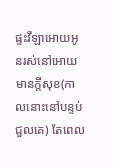ផ្ទះវីឡាអោយអូនរស់នៅអោយមានក្តីសុខ(កាលនោះនៅបន្ទប់ជួលគេ) តែពេល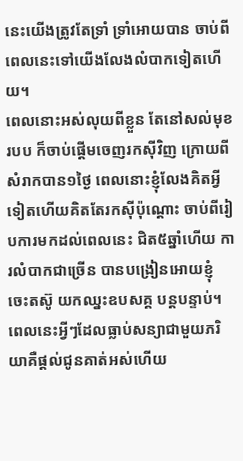នេះយើងត្រូវតែទ្រាំ ទ្រាំអោយបាន ចាប់ពីពេលនេះទៅយើងលែងលំបាកទៀតហើយ។
ពេលនោះអស់លុយពីខ្លួន តែនៅសល់មុខរបប ក៏ចាប់ផ្តើមចេញរកស៊ីវិញ ក្រោយពីសំរាកបាន១ថ្ងៃ ពេលនោះខ្ញុំលែងគិតអ្វីទៀតហើយគិតតែរកស៊ីប៉ុណ្តោះ ចាប់ពីរៀបការមកដល់ពេលនេះ ជិត៥ឆ្នាំហើយ ការលំបាកជាច្រើន បានបង្រៀនអោយខ្ញុំ ចេះតស៊ូ យកឈ្នះឧបសគ្គ បន្តបន្ទាប់។
ពេលនេះអ្វីៗដែលធ្លាប់សន្យាជាមួយភរិយាគឺផ្តល់ជូនគាត់អស់ហើយ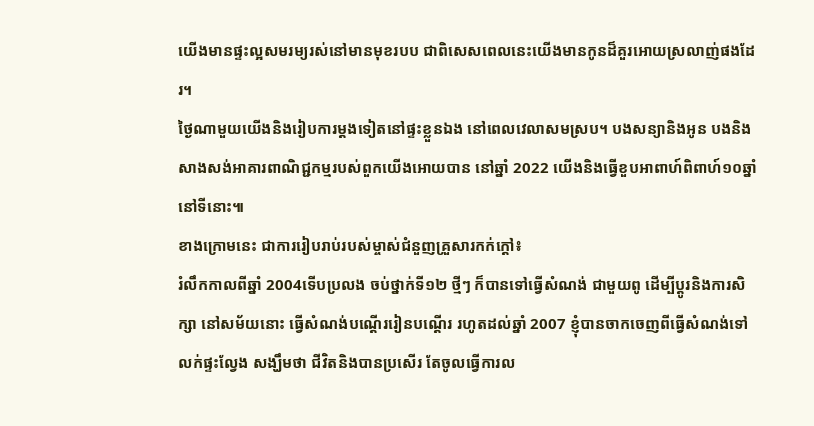យើងមានផ្ទះល្អសមរម្យរស់នៅមានមុខរបប ជាពិសេសពេលនេះយើងមានកូនដ៏គួរអោយស្រលាញ់ផងដែរ។
ថ្ងៃណាមួយយើងនិងរៀបការម្តងទៀតនៅផ្ទះខ្លួនឯង នៅពេលវេលាសមស្រប។ បងសន្យានិងអូន បងនិងសាងសង់អាគារពាណិជ្ជកម្មរបស់ពួកយើងអោយបាន នៅឆ្នាំ 2022 យើងនិងធ្វើខួបអាពាហ៍ពិពាហ៍១០ឆ្នាំនៅទីនោះ៕
ខាងក្រោមនេះ ជាការរៀបរាប់របស់ម្ចាស់ជំនួញគ្រួសារកក់ក្ដៅ៖
រំលឹកកាលពីឆ្នាំ 2004ទើបប្រលង ចប់ថ្នាក់ទី១២ ថ្មីៗ ក៏បានទៅធ្វើសំណង់ ជាមួយពូ ដើម្បីប្តូរនិងការសិក្សា នៅសម័យនោះ ធ្វើសំណង់បណ្តើររៀនបណ្តើរ រហូតដល់ឆ្នាំ 2007 ខ្ញុំបានចាកចេញពីធ្វើសំណង់ទៅលក់ផ្ទះល្វែង សង្ឃឹមថា ជីវិតនិងបានប្រសើរ តែចូលធ្វើការល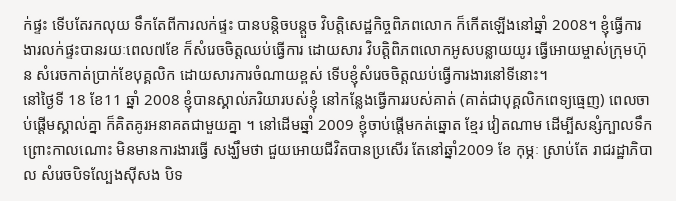ក់ផ្ទះ ទើបតែរកលុយ ទឹកតែពីការលក់ផ្ទះ បានបន្តិចបន្តួច វិបត្តិសេដ្ឋកិច្ចពិភពលោក ក៏កើតឡើងនៅឆ្នាំ 2008។ ខ្ញុំធ្វើការងារលក់ផ្ទះបានរយៈពេល៧ខែ ក៏សំរេចចិត្តឈប់ធ្វើការ ដោយសារ វិបត្តិពិភពលោកអូសបន្លាយយូរ ធ្វើអោយម្ចាស់ក្រុមហ៊ុន សំរេចកាត់ប្រាក់ខែបុគ្គលិក ដោយសារការចំណាយខ្ពស់ ទើបខ្ញុំសំរេចចិត្តឈប់ធ្វើការងារនៅទីនោះ។
នៅថ្ងៃទី 18 ខែ11 ឆ្នាំ 2008 ខ្ញុំបានស្គាល់ភរិយារបស់ខ្ញុំ នៅកន្លែងធ្វើការរបស់គាត់ (គាត់ជាបុគ្គលិកពេទ្យធ្មេញ) ពេលចាប់ផ្តើមស្គាល់គ្នា ក៏គិតគូរអនាគតជាមួយគ្នា ។ នៅដើមឆ្នាំ 2009 ខ្ញុំចាប់ផ្តើមកត់ឆ្នោត ខ្មែរ វៀតណាម ដើម្បីសន្សំក្បាលទឹក ព្រោះកាលណោះ មិនមានការងារធ្វើ សង្ឃឹមថា ជួយអោយជីវិតបានប្រសើរ តែនៅឆ្នាំ2009 ខែ កុម្ភៈ ស្រាប់តែ រាជរដ្ឋាភិបាល សំរេចបិទល្បែងស៊ីសង បិទ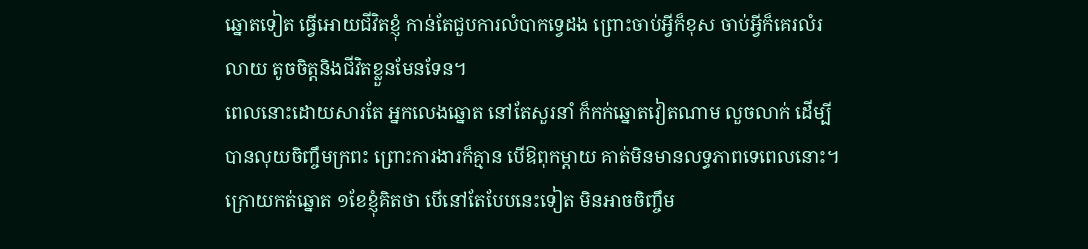ឆ្នោតទៀត ធ្វើអោយជីវិតខ្ញុំ កាន់តែជួបការលំបាកទ្វេដង ព្រោះចាប់អ្វីក៏ខុស ចាប់អ្វីក៏គេរលំរលាយ តូចចិត្តនិងជីវិតខ្លួនមែនទែន។
ពេលនោះដោយសារតែ អ្នកលេងឆ្នោត នៅតែសួរនាំ ក៏កក់ឆ្នោតវៀតណាម លួចលាក់ ដើម្បីបានលុយចិញ្ចឹមក្រពះ ព្រោះការងារក៏គ្មាន បើឱពុកម្តាយ គាត់មិនមានលទ្ធភាពទេពេលនោះ។ ក្រោយកត់ឆ្នោត ១ខែខ្ញុំគិតថា បើនៅតែបែបនេះទៀត មិនអាចចិញ្ចឹម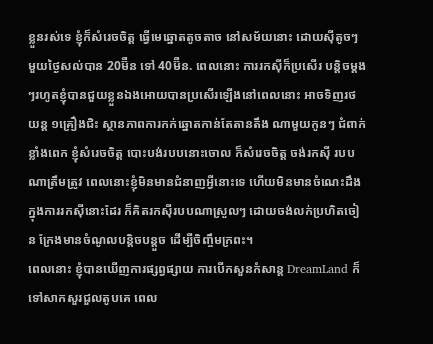ខ្លួនរស់ទេ ខ្ញុំក៏សំរេចចិត្ត ធ្វើមេឆ្នោតតូចតាច នៅសម័យនោះ ដោយស៊ីតូចៗ មួយថ្ងៃសល់បាន 20ម៊ឺន ទៅ 40ម៊ឺន. ពេលនោះ ការរកស៊ីក៏ប្រសើរ បន្តិចម្តងៗរហូតខ្ញុំបានជួយខ្លួនឯងអោយបានប្រសើរឡើងនៅពេលនោះ អាចទិញរថយន្ត ១គ្រឿងជិះ ស្ថានភាពការកក់ឆ្នោតកាន់តែតានតឹង ណាមួយកូនៗ ជំពាក់ខ្លាំងពេក ខ្ញុំសំរេចចិត្ត បោះបង់របបនោះចោល ក៏សំរេចចិត្ត ចង់រកស៊ី របបណាត្រឹមត្រូវ ពេលនោះខ្ញុំមិនមានជំនាញអ្វីនោះទេ ហើយមិនមានចំណេះដឹងក្នុងការរកស៊ីនោះដែរ ក៏គិតរកស៊ីរបបណាស្រួលៗ ដោយចង់លក់ប្រហិតចៀន ក្រែងមានចំណូលបន្តិចបន្តួច ដើម្បីចិញ្ចឹមក្រពះ។
ពេលនោះ ខ្ញុំបានឃើញការផ្សព្វផ្សាយ ការបើកសួនកំសាន្ត DreamLand ក៏ទៅសាកសួរជួលតូបគេ ពេល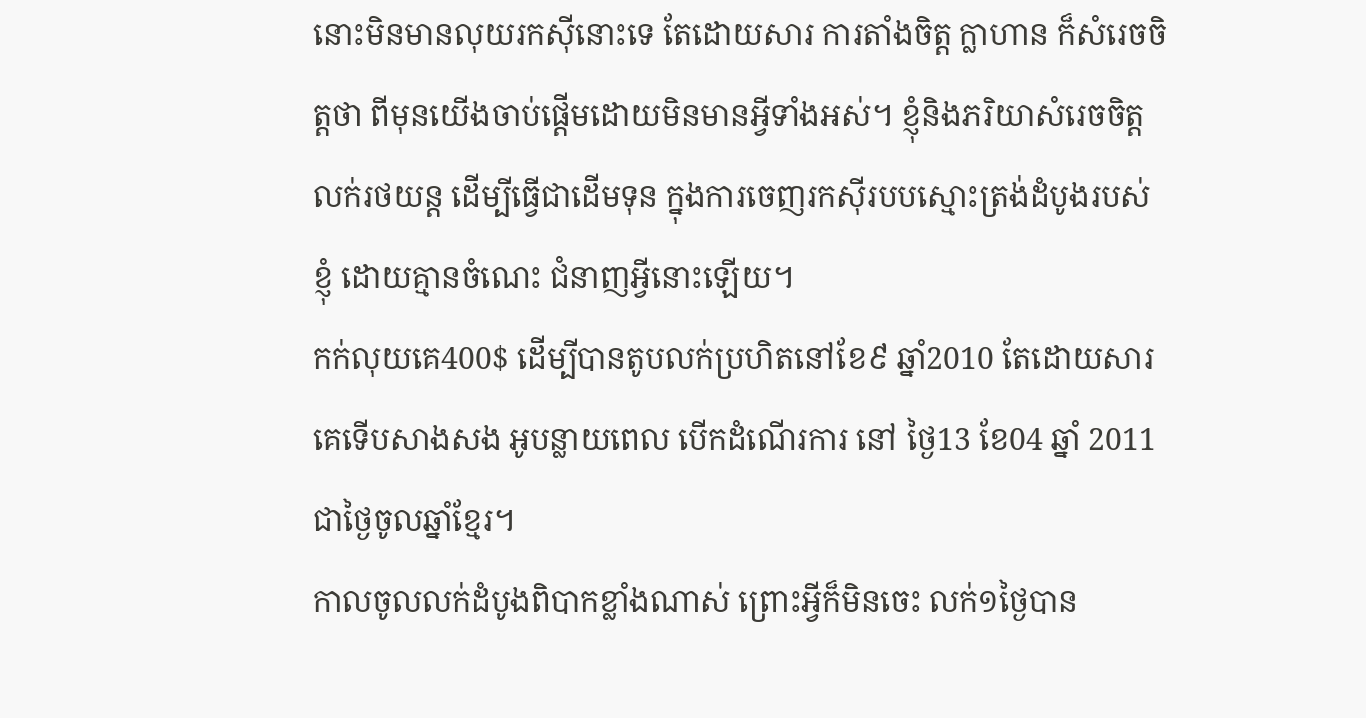នោះមិនមានលុយរកស៊ីនោះទេ តែដោយសារ ការតាំងចិត្ត ក្លាហាន ក៏សំរេចចិត្តថា ពីមុនយើងចាប់ផ្តើមដោយមិនមានអ្វីទាំងអស់។ ខ្ញុំនិងភរិយាសំរេចចិត្តលក់រថយន្ត ដើម្បីធ្វើជាដើមទុន ក្នុងការចេញរកស៊ីរបបស្មោះត្រង់ដំបូងរបស់ខ្ញុំ ដោយគ្មានចំណេះ ជំនាញអ្វីនោះឡើយ។
កក់លុយគេ400$ ដើម្បីបានតូបលក់ប្រហិតនៅខែ៩ ឆ្នាំ2010 តែដោយសារគេទើបសាងសង អូបន្លាយពេល បើកដំណើរការ នៅ ថ្ងៃ13 ខែ04 ឆ្នាំ 2011 ជាថ្ងៃចូលឆ្នាំខ្មែរ។
កាលចូលលក់ដំបូងពិបាកខ្លាំងណាស់ ព្រោះអ្វីក៏មិនចេះ លក់១ថ្ងៃបាន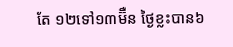តែ ១២ទៅ១៣ម៊ឺន ថ្ងៃខ្លះបាន៦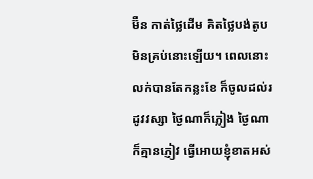ម៊ឺន កាត់ថ្លៃដើម គិតថ្លៃបង់តូបមិនគ្រប់នោះឡើយ។ ពេលនោះ លក់បានតែកន្លះខែ ក៏ចូលដល់រដូវវស្សា ថ្ងៃណាក៏ភ្លៀង ថ្ងៃណាក៏គ្មានភ្ញៀវ ធ្វើអោយខ្ញុំខាតអស់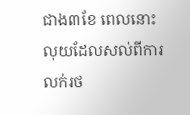ជាង៣ខែ ពេលនោះ លុយដែលសល់ពីការលក់រថ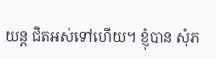យន្ត ជិតអស់ទៅហើយ។ ខ្ញុំបាន សុំភ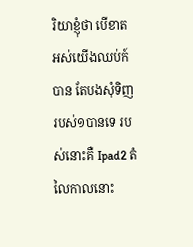រិយាខ្ញុំថា បើខាតអស់យើងឈប់ក៍បាន តែបងសុំទិញរបស់១បានទេ របស់នោះគឺ Ipad2 តំលៃកាលនោះ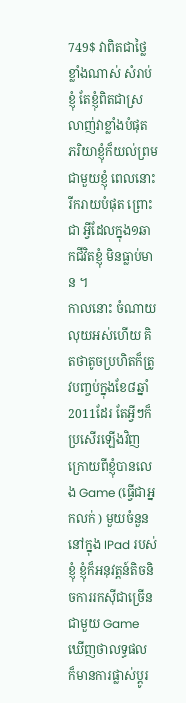749$ វាពិតជាថ្លៃខ្លាំងណាស់ សំរាប់ខ្ញុំ តែខ្ញុំពិតជាស្រលាញ់វាខ្លាំងបំផុត ភរិយាខ្ញុំក៏យល់ព្រមជាមួយខ្ញុំ ពេលនោះរីករាយបំផុត ព្រោះជា អ្វីដែលក្នុង១ឆាកជីវិតខ្ញុំ មិនធ្លាប់មាន ។
កាលនោះ ចំណាយលុយអស់ហើយ គិតថាតូចប្រហិតក៏ត្រូវបញ្ចប់ក្នុងខែ៨ឆ្នាំ2011ដែរ តែអ្វីៗក៏ប្រសើរឡើងវិញ ក្រោយពីខ្ញុំបានលេង Game (ធ្វើជាអ្នកលក់ ) មួយចំនួននៅក្នុង IPad របស់ខ្ញុំ ខ្ញុំក៏អនុវត្តន៍តិចនិចការរកស៊ីជាច្រើនជាមួយ Game ឃើញថាលទ្ធផល ក៏មានការផ្លាស់ប្តូរ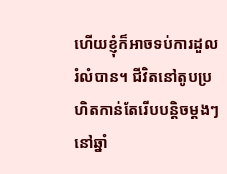ហើយខ្ញុំក៏អាចទប់ការដួលរំលំបាន។ ជីវិតនៅតូបប្រហិតកាន់តែរើបបន្តិចម្តងៗ នៅឆ្នាំ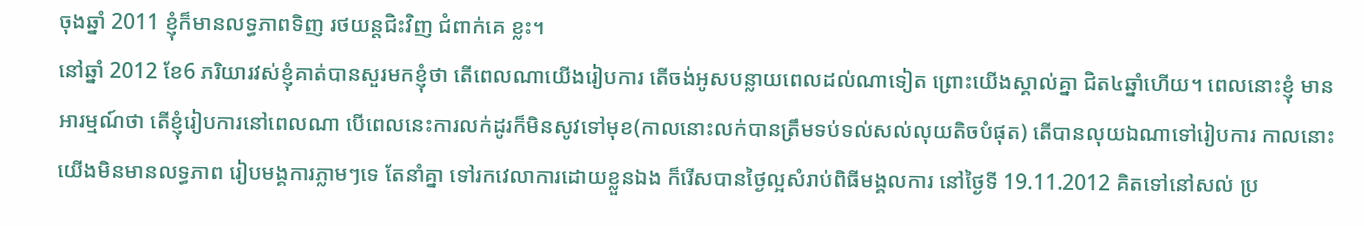ចុងឆ្នាំ 2011 ខ្ញុំក៏មានលទ្ធភាពទិញ រថយន្តជិះវិញ ជំពាក់គេ ខ្លះ។
នៅឆ្នាំ 2012 ខែ6 ភរិយារវស់ខ្ញុំគាត់បានសួរមកខ្ញុំថា តើពេលណាយើងរៀបការ តើចង់អូសបន្លាយពេលដល់ណាទៀត ព្រោះយើងស្គាល់គ្នា ជិត៤ឆ្នាំហើយ។ ពេលនោះខ្ញុំ មានអារម្មណ៍ថា តើខ្ញុំរៀបការនៅពេលណា បើពេលនេះការលក់ដូរក៏មិនសូវទៅមុខ(កាលនោះលក់បានត្រឹមទប់ទល់សល់លុយតិចបំផុត) តើបានលុយឯណាទៅរៀបការ កាលនោះ យើងមិនមានលទ្ធភាព រៀបមង្គការភ្លាមៗទេ តែនាំគ្នា ទៅរកវេលាការដោយខ្លួនឯង ក៏រើសបានថ្ងៃល្អសំរាប់ពិធីមង្គលការ នៅថ្ងៃទី 19.11.2012 គិតទៅនៅសល់ ប្រ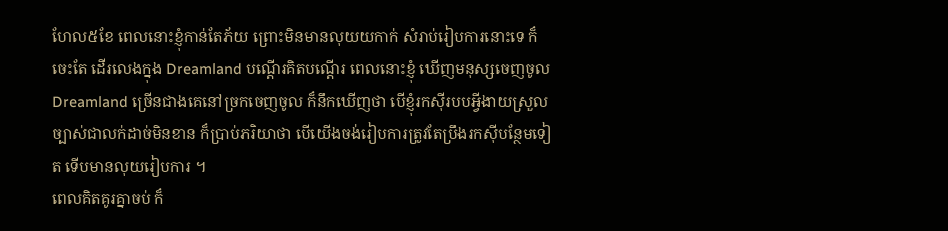ហែល៥ខែ ពេលនោះខ្ញុំកាន់តែភ័យ ព្រោះមិនមានលុយយកាក់ សំរាប់រៀបការនោះទេ ក៏ចេះតែ ដើរលេងក្នុង Dreamland បណ្តើរគិតបណ្តើរ ពេលនោះខ្ញុំ ឃើញមនុស្សចេញចូល Dreamland ច្រើនជាងគេនៅច្រកចេញចូល ក៏នឹកឃើញថា បើខ្ញុំរកស៊ីរបបអ្វីងាយស្រួល ច្បាស់ជាលក់ដាច់មិនខាន ក៏ប្រាប់ភរិយាថា បើយើងចង់រៀបការត្រូវតែប្រឹងរកស៊ីបន្ថែមទៀត ទើបមានលុយរៀបការ ។
ពេលគិតគូរគ្នាចប់ ក៏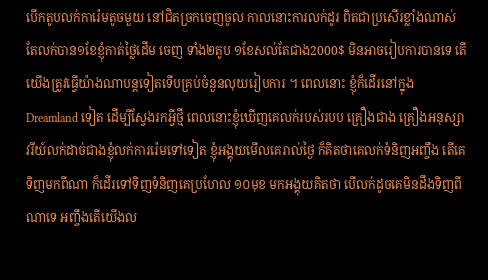បើកតូបលក់ការ៉េមតូចមួយ នៅជិតច្រកចេញចូល កាលនោះការលក់ដូរ ពិតជាប្រសើរខ្លាំងណាស់ តែលក់បាន១ខែខ្ញុំកាត់ថ្លៃដើម ចេញ ទាំង២តូប ១ខែសល់តែជាង2000$ មិនអាចរៀបការបានទេ តើយើងត្រូវធ្វើយ៉ាងណាបន្តទៀតទើបគ្រប់ចំនួនលុយរៀបការ ។ ពេលនោះ ខ្ញុំក៏ដើរនៅក្នុង Dreamland ទៀត ដើម្បីស្វែងរកអ្វីថ្មី ពេលនោះខ្ញុំឃើញគេលក់របស់របប គ្រឿងជាង គ្រឿងអនុស្សាវរីយ៍លក់ដាច់ជាងខ្ញុំលក់ការរ៉េមទៅទៀត ខ្ញុំអង្គុយមើលគេរាល់ថ្ងៃ ក៏គិតថាគេលក់ទំនិញអញ្ចឹង តើគេទិញមកពីណា ក៏ដើរទៅទិញទំនិញគេប្រហែល ១០មុខ មកអង្គុយគិតថា បើលក់ដូចគេមិនដឹងទិញពីណាទេ អញ្ចឹងតើយើងល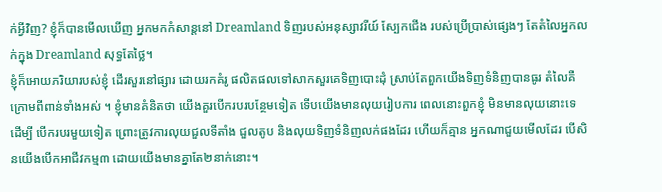ក់អ្វីវិញ? ខ្ញុំក៏បានមើលឃើញ អ្នកមកកំសាន្តនៅ Dreamland ទិញរបស់អនុស្សាវរីយ៍ ស្បែកជើង របស់ប្រើប្រាស់ផ្សេងៗ តែតំលៃអ្នកលក់ក្នុង Dreamland សុទ្ធតែថ្លៃ។
ខ្ញុំក៏អោយភរិយារបស់ខ្ញុំ ដើរសួរនៅផ្សារ ដោយរកគំរូ ផលិតផលទៅសាកសួរគេទិញបោះដុំ ស្រាប់តែពួកយើងទិញទំនិញបានធូរ តំលៃគឺក្រោមពីពាន់ទាំងអស់ ។ ខ្ញុំមានគំនិតថា យើងគួរបើករបរបន្ថែមទៀត ទើបយើងមានលុយរៀបការ ពេលនោះពួកខ្ញុំ មិនមានលុយនោះទេ ដើម្បី បើករបរមួយទៀត ព្រោះត្រូវការលុយជួលទីតាំង ជួលតូប និងលុយទិញទំនិញលក់ផងដែរ ហើយក៏គ្មាន អ្នកណាជួយមើលដែរ បើសិនយើងបើកអាជីវកម្ម៣ ដោយយើងមានគ្នាតែ២នាក់នោះ។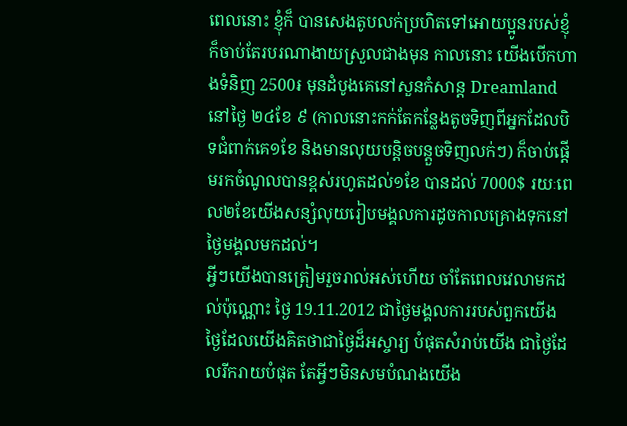ពេលនោះ ខ្ញុំក៏ បានសេងតូបលក់ប្រហិតទៅអោយប្អូនរបស់ខ្ញុំ ក៏ចាប់តែរបរណាងាយស្រួលជាងមុន កាលនោះ យើងបើកហាងទំនិញ 2500៛ មុនដំបូងគេនៅសួនកំសាន្ត Dreamland នៅថ្ងៃ ២៤ខែ ៩ (កាលនោះកក់តែកន្លែងតូចទិញពីអ្នកដែលបិទជំពាក់គេ១ខែ និងមានលុយបន្តិចបន្តួចទិញលក់ៗ) ក៏ចាប់ផ្តើមរកចំណូលបានខ្ពស់រហូតដល់១ខែ បានដល់ 7000$ រយៈពេល២ខែយើងសន្សំលុយរៀបមង្គលការដូចកាលគ្រោងទុកនៅថ្ងៃមង្គលមកដល់។
អ្វីៗយើងបានត្រៀមរួចរាល់អស់ហើយ ចាំតែពេលវេលាមកដល់ប៉ុណ្ណោះ ថ្ងៃ 19.11.2012 ជាថ្ងៃមង្គលការរបស់ពួកយើង ថ្ងៃដែលយើងគិតថាជាថ្ងៃដ៏អស្ចារ្យ បំផុតសំរាប់យើង ជាថ្ងៃដែលរីករាយបំផុត តែអ្វីៗមិនសមបំណងយើង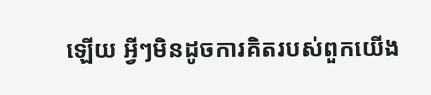ឡើយ អ្វីៗមិនដូចការគិតរបស់ពួកយើង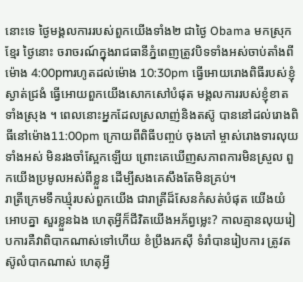នោះទេ ថ្ងៃមង្គលការរបស់ពួកយើងទាំង២ ជាថ្ងៃ Obama មកស្រុកខ្មែរ ថ្ងៃនោះ ចរាចរណ៍ក្នុងរាជធានីភ្នំពេញត្រូវបិទទាំងអស់ចាប់តាំងពីម៉ោង 4:00pmរហូតដល់ម៉ោង 10:30pm ធ្វើអោយរោងពិធីរបស់ខ្ញុំស្ងាត់ជ្រងំ ធ្វើអោយពួកយើងសោកសៅបំផុត មង្គលការរបស់ខ្ញុំខាត ទាំងស្រុង ។ ពេលនោះអ្នកដែលស្រលាញ់និងតស៊ូ បាននៅដល់រោងពិធីនៅម៉ោង11:00pm ក្រោយពីពិធីបញ្ចប់ ចុងភៅ ម្ចាស់រោងទារលុយទាំងអស់ មិនរងចាំស្អែកឡើយ ព្រោះគេឃើញសភាពការមិនស្រួល ពួកយើងប្រមូលអស់ពីខ្លួន ដើម្បីសងគេសឹងតែមិនគ្រប់។
រាត្រីក្រេមទឹកឃ្មុំរបស់ពួកយើង ជារាត្រីដ៏សែនកំសត់បំផុត យើងយំអោបគ្នា សួរខ្លួនឯង ហេតុអ្វីក៏ជីវិតយើងអភ័ព្វម្លេះ? កាលគ្មានលុយរៀបការគឺវាពិបាកណាស់ទៅហើយ ខំប្រឹងរកស៊ី ទំរាំបានរៀបការ ត្រូវតស៊ូលំបាកណាស់ ហេតុអ្វី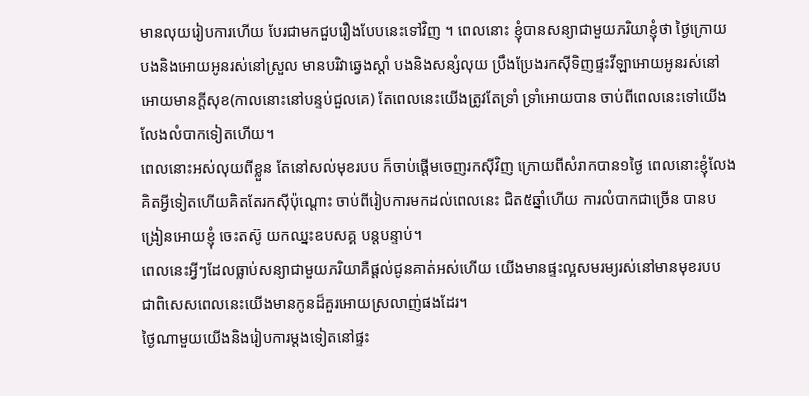មានលុយរៀបការហើយ បែរជាមកជួបរឿងបែបនេះទៅវិញ ។ ពេលនោះ ខ្ញុំបានសន្យាជាមួយភរិយាខ្ញុំថា ថ្ងៃក្រោយបងនិងអោយអូនរស់នៅស្រួល មានបរិវាឆ្វេងស្តាំ បងនិងសន្សំលុយ ប្រឹងប្រែងរកស៊ីទិញផ្ទះវីឡាអោយអូនរស់នៅអោយមានក្តីសុខ(កាលនោះនៅបន្ទប់ជួលគេ) តែពេលនេះយើងត្រូវតែទ្រាំ ទ្រាំអោយបាន ចាប់ពីពេលនេះទៅយើងលែងលំបាកទៀតហើយ។
ពេលនោះអស់លុយពីខ្លួន តែនៅសល់មុខរបប ក៏ចាប់ផ្តើមចេញរកស៊ីវិញ ក្រោយពីសំរាកបាន១ថ្ងៃ ពេលនោះខ្ញុំលែងគិតអ្វីទៀតហើយគិតតែរកស៊ីប៉ុណ្តោះ ចាប់ពីរៀបការមកដល់ពេលនេះ ជិត៥ឆ្នាំហើយ ការលំបាកជាច្រើន បានបង្រៀនអោយខ្ញុំ ចេះតស៊ូ យកឈ្នះឧបសគ្គ បន្តបន្ទាប់។
ពេលនេះអ្វីៗដែលធ្លាប់សន្យាជាមួយភរិយាគឺផ្តល់ជូនគាត់អស់ហើយ យើងមានផ្ទះល្អសមរម្យរស់នៅមានមុខរបប ជាពិសេសពេលនេះយើងមានកូនដ៏គួរអោយស្រលាញ់ផងដែរ។
ថ្ងៃណាមួយយើងនិងរៀបការម្តងទៀតនៅផ្ទះ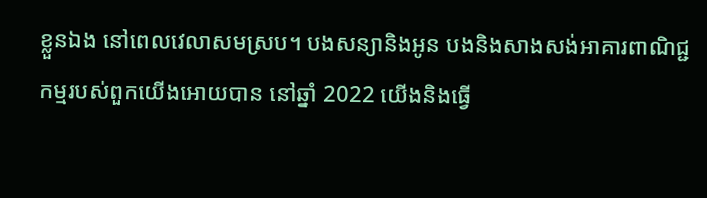ខ្លួនឯង នៅពេលវេលាសមស្រប។ បងសន្យានិងអូន បងនិងសាងសង់អាគារពាណិជ្ជកម្មរបស់ពួកយើងអោយបាន នៅឆ្នាំ 2022 យើងនិងធ្វើ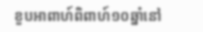ខួបអាពាហ៍ពិពាហ៍១០ឆ្នាំនៅ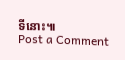ទីនោះ៕
Post a Comment